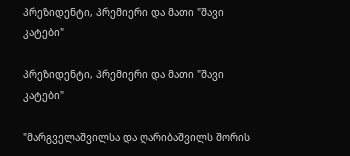პრეზიდენტი, პრემიერი და მათი "შავი კატები"

პრეზიდენტი, პრემიერი და მათი "შავი კატები"

"მარგველაშვილსა და ღარიბაშვილს შორის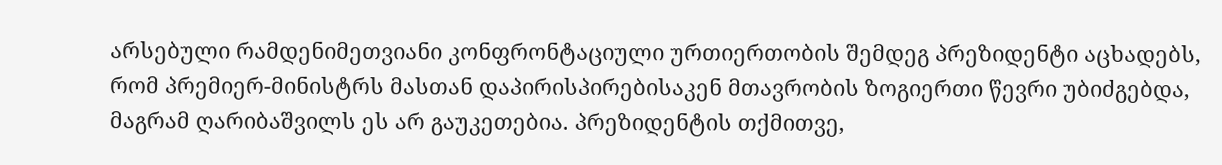არსებული რამდენიმეთვიანი კონფრონტაციული ურთიერთობის შემდეგ პრეზიდენტი აცხადებს, რომ პრემიერ-მინისტრს მასთან დაპირისპირებისაკენ მთავრობის ზოგიერთი წევრი უბიძგებდა, მაგრამ ღარიბაშვილს ეს არ გაუკეთებია. პრეზიდენტის თქმითვე,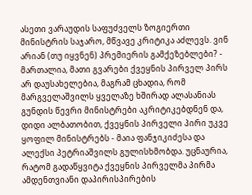ასეთი ვარაუდის საფუძველს ზოგიერთი მინისტრის საჯარო, მწვავე კრიტიკა აძლევს. ვინ არიან (თუ იყვნენ) პრემიერის გამქეზებლები? - მართალია, მათი გვარები ქვეყნის პირველ პირს არ დაუსახელებია, მაგრამ ცხადია, რომ მარგველაშვილს ყველაზე ხშირად ალასანიას გუნდის წევრი მინისტრები აკრიტიკებდნენ და, დიდი ალბათობით, ქვეყნის პირველი პირი უკვე ყოფილ მინისტრებს - მაია ფანჯიკიძესა და ალექსი პეტრიაშვილს გულისხმობდა. უცნაურია, რატომ გადაწყვიტა ქვეყნის პირველმა პირმა ამდენთვიანი დაპირისპირების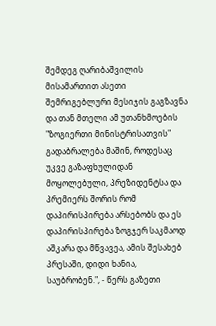შემდეგ ღარიბაშვილის მისამართით ასეთი შემრიგებლური მესიჯის გაგზავნა და თან მთელი ამ უთანხმოების "ზოგიერთი მინისტრისათვის" გადაბრალება მაშინ, როდესაც უკვე გაზაფხულიდან მოყოლებული, პრეზიდენტსა და პრემიერს შორის რომ დაპირისპირება არსებობს და ეს დაპირისპირება ზოგჯერ საკმაოდ აშკარა და მწვავეა, ამის შესახებ პრესაში, დიდი ხანია, საუბრობენ.", - წერს გაზეთი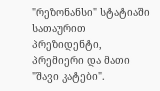"რეზონანსი" სტატიაში სათაურით პრეზიდენტი, პრემიერი და მათი "შავი კატები".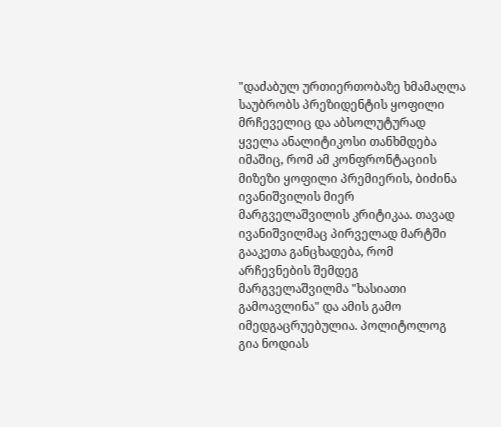"დაძაბულ ურთიერთობაზე ხმამაღლა საუბრობს პრეზიდენტის ყოფილი მრჩეველიც და აბსოლუტურად ყველა ანალიტიკოსი თანხმდება იმაშიც, რომ ამ კონფრონტაციის მიზეზი ყოფილი პრემიერის, ბიძინა ივანიშვილის მიერ მარგველაშვილის კრიტიკაა. თავად ივანიშვილმაც პირველად მარტში გააკეთა განცხადება, რომ არჩევნების შემდეგ მარგველაშვილმა "ხასიათი გამოავლინა" და ამის გამო იმედგაცრუებულია. პოლიტოლოგ გია ნოდიას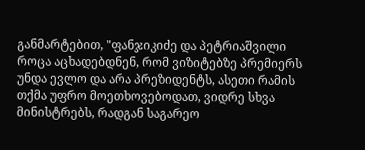განმარტებით, "ფანჯიკიძე და პეტრიაშვილი როცა აცხადებდნენ, რომ ვიზიტებზე პრემიერს უნდა ევლო და არა პრეზიდენტს, ასეთი რამის თქმა უფრო მოეთხოვებოდათ, ვიდრე სხვა მინისტრებს, რადგან საგარეო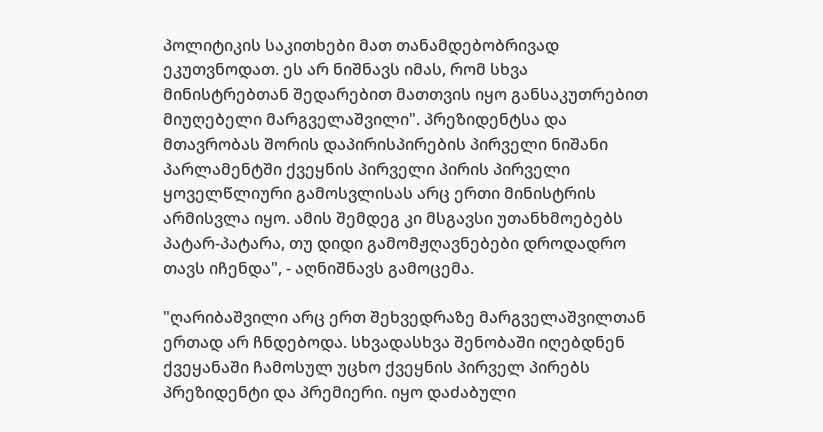პოლიტიკის საკითხები მათ თანამდებობრივად ეკუთვნოდათ. ეს არ ნიშნავს იმას, რომ სხვა მინისტრებთან შედარებით მათთვის იყო განსაკუთრებით მიუღებელი მარგველაშვილი". პრეზიდენტსა და მთავრობას შორის დაპირისპირების პირველი ნიშანი პარლამენტში ქვეყნის პირველი პირის პირველი ყოველწლიური გამოსვლისას არც ერთი მინისტრის არმისვლა იყო. ამის შემდეგ კი მსგავსი უთანხმოებებს პატარ-პატარა, თუ დიდი გამომჟღავნებები დროდადრო თავს იჩენდა", - აღნიშნავს გამოცემა.

"ღარიბაშვილი არც ერთ შეხვედრაზე მარგველაშვილთან ერთად არ ჩნდებოდა. სხვადასხვა შენობაში იღებდნენ ქვეყანაში ჩამოსულ უცხო ქვეყნის პირველ პირებს პრეზიდენტი და პრემიერი. იყო დაძაბული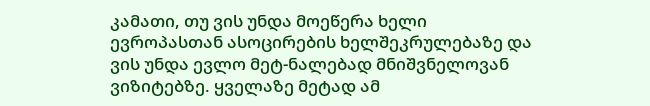კამათი, თუ ვის უნდა მოეწერა ხელი ევროპასთან ასოცირების ხელშეკრულებაზე და ვის უნდა ევლო მეტ-ნალებად მნიშვნელოვან ვიზიტებზე. ყველაზე მეტად ამ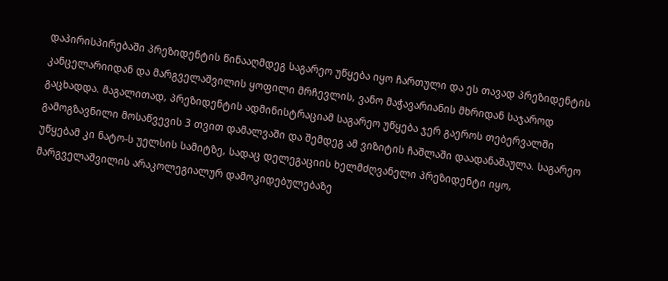დაპირისპირებაში პრეზიდენტის წინააღმდეგ საგარეო უწყება იყო ჩართული და ეს თავად პრეზიდენტის კანცელარიიდან და მარგველაშვილის ყოფილი მრჩევლის, ვანო მაჭავარიანის მხრიდან საჯაროდ გაცხადდა. მაგალითად, პრეზიდენტის ადმინისტრაციამ საგარეო უწყება ჯერ გაეროს თებერვალში გამოგზავნილი მოსაწვევის 3 თვით დამალვაში და შემდეგ ამ ვიზიტის ჩაშლაში დაადანაშაულა. საგარეო უწყებამ კი ნატო-ს უელსის სამიტზე, სადაც დელეგაციის ხელმძღვანელი პრეზიდენტი იყო, მარგველაშვილის არაკოლეგიალურ დამოკიდებულებაზე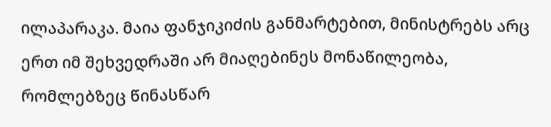ილაპარაკა. მაია ფანჯიკიძის განმარტებით, მინისტრებს არც ერთ იმ შეხვედრაში არ მიაღებინეს მონაწილეობა, რომლებზეც წინასწარ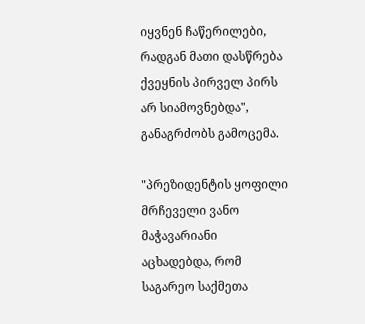იყვნენ ჩაწერილები, რადგან მათი დასწრება ქვეყნის პირველ პირს არ სიამოვნებდა", განაგრძობს გამოცემა.

"პრეზიდენტის ყოფილი მრჩეველი ვანო მაჭავარიანი აცხადებდა, რომ საგარეო საქმეთა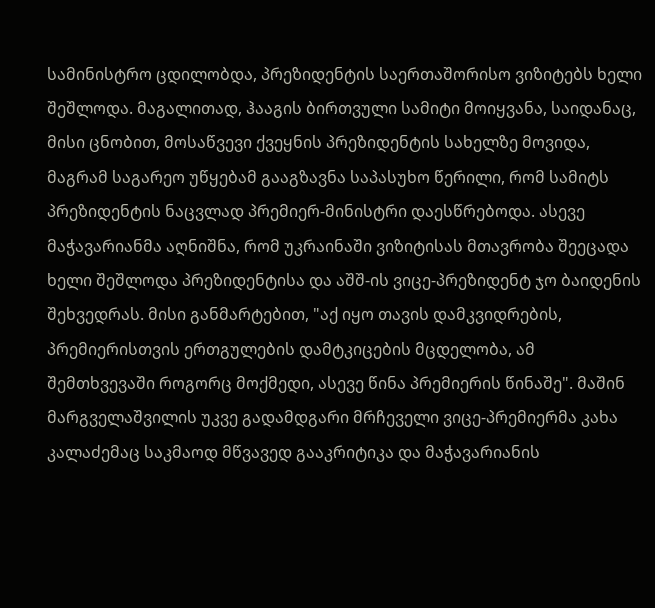სამინისტრო ცდილობდა, პრეზიდენტის საერთაშორისო ვიზიტებს ხელი შეშლოდა. მაგალითად, ჰააგის ბირთვული სამიტი მოიყვანა, საიდანაც, მისი ცნობით, მოსაწვევი ქვეყნის პრეზიდენტის სახელზე მოვიდა, მაგრამ საგარეო უწყებამ გააგზავნა საპასუხო წერილი, რომ სამიტს პრეზიდენტის ნაცვლად პრემიერ-მინისტრი დაესწრებოდა. ასევე მაჭავარიანმა აღნიშნა, რომ უკრაინაში ვიზიტისას მთავრობა შეეცადა ხელი შეშლოდა პრეზიდენტისა და აშშ-ის ვიცე-პრეზიდენტ ჯო ბაიდენის შეხვედრას. მისი განმარტებით, "აქ იყო თავის დამკვიდრების, პრემიერისთვის ერთგულების დამტკიცების მცდელობა, ამ შემთხვევაში როგორც მოქმედი, ასევე წინა პრემიერის წინაშე". მაშინ მარგველაშვილის უკვე გადამდგარი მრჩეველი ვიცე-პრემიერმა კახა კალაძემაც საკმაოდ მწვავედ გააკრიტიკა და მაჭავარიანის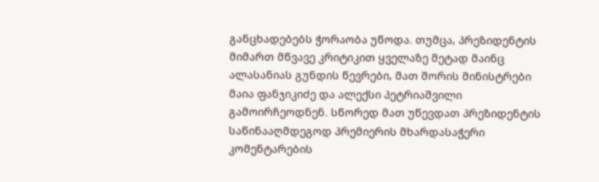განცხადებებს ჭორაობა უწოდა. თუმცა, პრეზიდენტის მიმართ მწვავე კრიტიკით ყველაზე მეტად მაინც ალასანიას გუნდის წევრები, მათ შორის მინისტრები მაია ფანჯიკიძე და ალექსი პეტრიაშვილი გამოირჩეოდნენ. სწორედ მათ უწევდათ პრეზიდენტის საწინააღმდეგოდ პრემიერის მხარდასაჭერი კომენტარების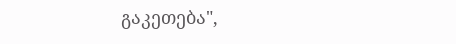გაკეთება",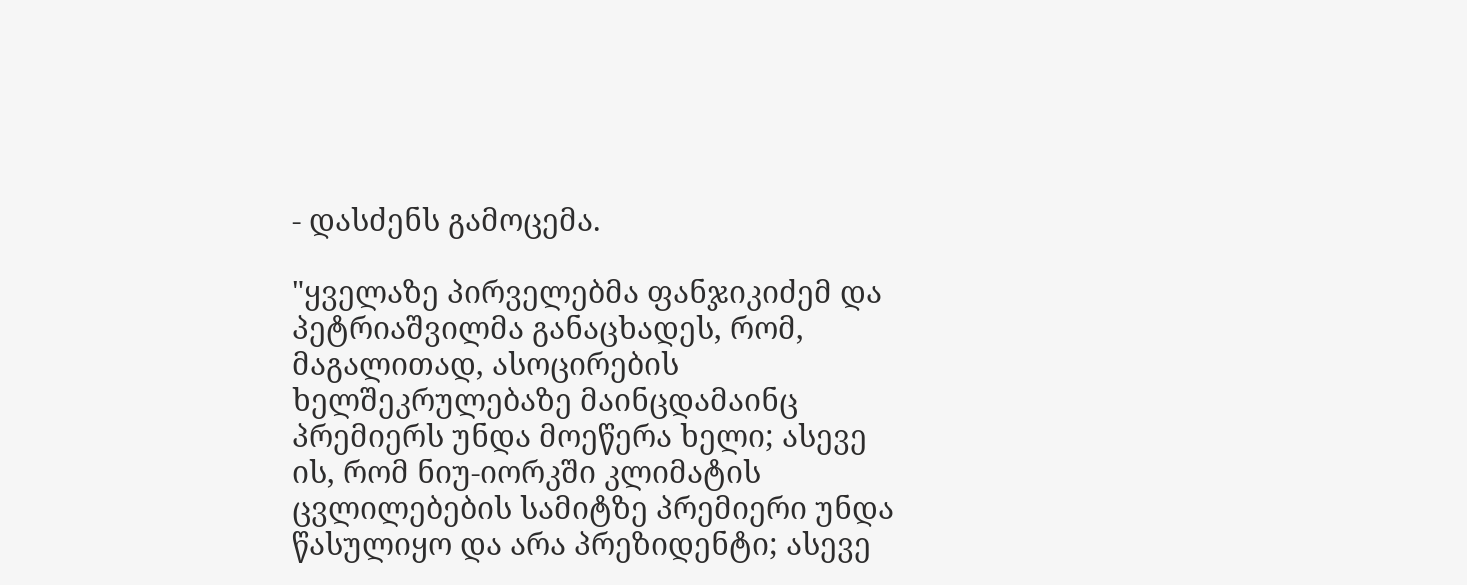- დასძენს გამოცემა.

"ყველაზე პირველებმა ფანჯიკიძემ და პეტრიაშვილმა განაცხადეს, რომ, მაგალითად, ასოცირების ხელშეკრულებაზე მაინცდამაინც პრემიერს უნდა მოეწერა ხელი; ასევე ის, რომ ნიუ-იორკში კლიმატის ცვლილებების სამიტზე პრემიერი უნდა წასულიყო და არა პრეზიდენტი; ასევე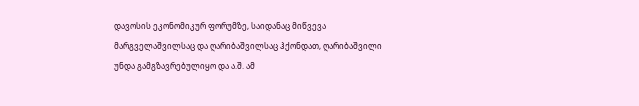დავოსის ეკონომიკურ ფორუმზე, საიდანაც მიწვევა მარგველაშვილსაც და ღარიბაშვილსაც ჰქონდათ, ღარიბაშვილი უნდა გამგზავრებულიყო და ა.შ. ამ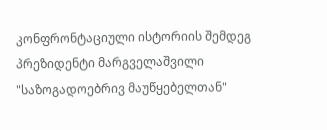კონფრონტაციული ისტორიის შემდეგ პრეზიდენტი მარგველაშვილი "საზოგადოებრივ მაუწყებელთან"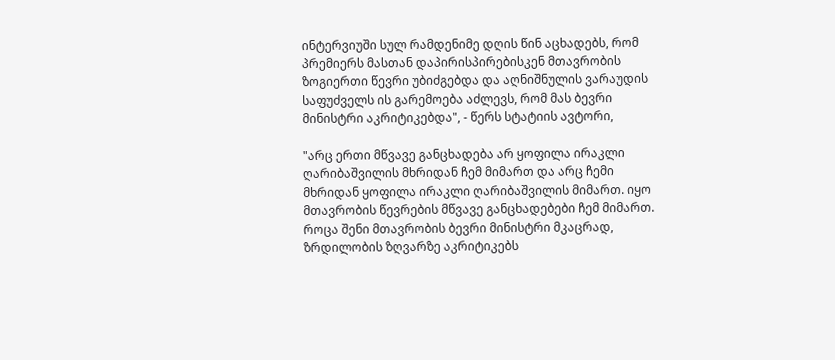ინტერვიუში სულ რამდენიმე დღის წინ აცხადებს, რომ პრემიერს მასთან დაპირისპირებისკენ მთავრობის ზოგიერთი წევრი უბიძგებდა და აღნიშნულის ვარაუდის საფუძველს ის გარემოება აძლევს, რომ მას ბევრი მინისტრი აკრიტიკებდა", - წერს სტატიის ავტორი,

"არც ერთი მწვავე განცხადება არ ყოფილა ირაკლი ღარიბაშვილის მხრიდან ჩემ მიმართ და არც ჩემი მხრიდან ყოფილა ირაკლი ღარიბაშვილის მიმართ. იყო მთავრობის წევრების მწვავე განცხადებები ჩემ მიმართ. როცა შენი მთავრობის ბევრი მინისტრი მკაცრად, ზრდილობის ზღვარზე აკრიტიკებს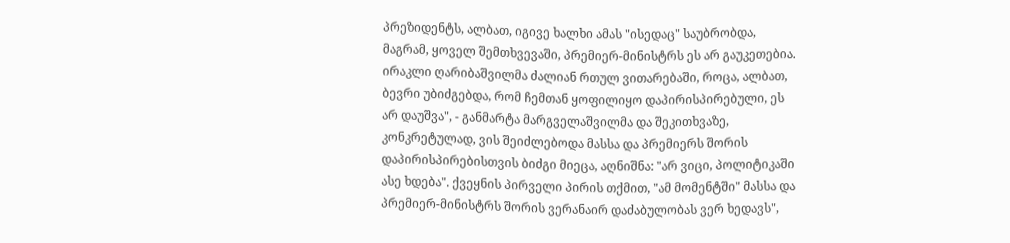პრეზიდენტს, ალბათ, იგივე ხალხი ამას "ისედაც" საუბრობდა, მაგრამ, ყოველ შემთხვევაში, პრემიერ-მინისტრს ეს არ გაუკეთებია. ირაკლი ღარიბაშვილმა ძალიან რთულ ვითარებაში, როცა, ალბათ, ბევრი უბიძგებდა, რომ ჩემთან ყოფილიყო დაპირისპირებული, ეს არ დაუშვა", - განმარტა მარგველაშვილმა და შეკითხვაზე, კონკრეტულად, ვის შეიძლებოდა მასსა და პრემიერს შორის დაპირისპირებისთვის ბიძგი მიეცა, აღნიშნა: "არ ვიცი, პოლიტიკაში ასე ხდება". ქვეყნის პირველი პირის თქმით, "ამ მომენტში" მასსა და პრემიერ-მინისტრს შორის ვერანაირ დაძაბულობას ვერ ხედავს",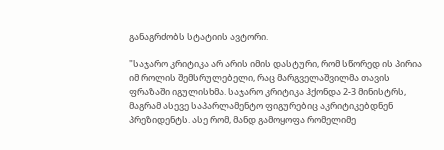განაგრძობს სტატიის ავტორი.

"საჯარო კრიტიკა არ არის იმის დასტური, რომ სწორედ ის პირია იმ როლის შემსრულებელი, რაც მარგველაშვილმა თავის ფრაზაში იგულისხმა. საჯარო კრიტიკა ჰქონდა 2-3 მინისტრს, მაგრამ ასევე საპარლამენტო ფიგურებიც აკრიტიკებდნენ პრეზიდენტს. ასე რომ, მანდ გამოყოფა რომელიმე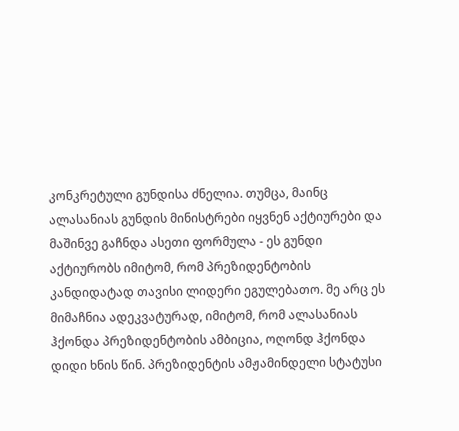კონკრეტული გუნდისა ძნელია. თუმცა, მაინც ალასანიას გუნდის მინისტრები იყვნენ აქტიურები და მაშინვე გაჩნდა ასეთი ფორმულა - ეს გუნდი აქტიურობს იმიტომ, რომ პრეზიდენტობის კანდიდატად თავისი ლიდერი ეგულებათო. მე არც ეს მიმაჩნია ადეკვატურად, იმიტომ, რომ ალასანიას ჰქონდა პრეზიდენტობის ამბიცია, ოღონდ ჰქონდა დიდი ხნის წინ. პრეზიდენტის ამჟამინდელი სტატუსი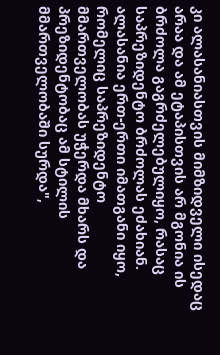კი ალასანიასთვის მიმზიდველი ისედაც არაა და ამ ეტაპისთვის არ მგონია ის ბრძოლა გაგრძელებულიყო, რასაც საპრეზიდენტო ბრძოლას ეძახიან. ალასანია ერთ-ერთი იმათგანი იყო, რომელიც საპრეზიდენტო მმართველობას უჭერდა მხარს და პრეზიდენტობაც ამ სტილის მმართველობაში სურდა",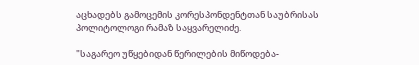აცხადებს გამოცემის კორესპონდენტთან საუბრისას პოლიტოლოგი რამაზ საყვარელიძე.

"საგარეო უწყებიდან წერილების მიწოდება-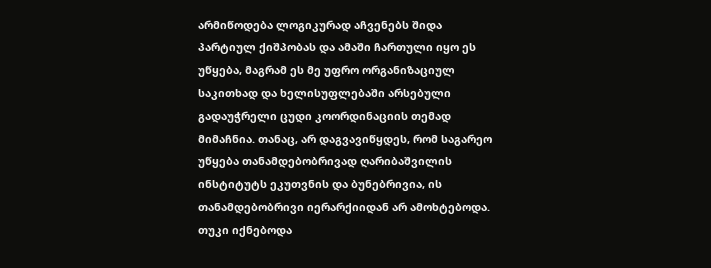არმიწოდება ლოგიკურად აჩვენებს შიდა პარტიულ ქიშპობას და ამაში ჩართული იყო ეს უწყება, მაგრამ ეს მე უფრო ორგანიზაციულ საკითხად და ხელისუფლებაში არსებული გადაუჭრელი ცუდი კოორდინაციის თემად მიმაჩნია. თანაც, არ დაგვავიწყდეს, რომ საგარეო უწყება თანამდებობრივად ღარიბაშვილის ინსტიტუტს ეკუთვნის და ბუნებრივია, ის თანამდებობრივი იერარქიიდან არ ამოხტებოდა. თუკი იქნებოდა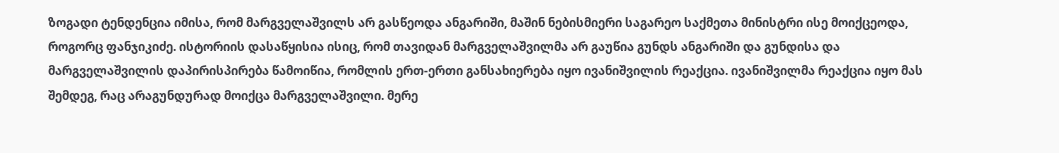ზოგადი ტენდენცია იმისა, რომ მარგველაშვილს არ გასწეოდა ანგარიში, მაშინ ნებისმიერი საგარეო საქმეთა მინისტრი ისე მოიქცეოდა, როგორც ფანჯიკიძე. ისტორიის დასაწყისია ისიც, რომ თავიდან მარგველაშვილმა არ გაუწია გუნდს ანგარიში და გუნდისა და მარგველაშვილის დაპირისპირება წამოიწია, რომლის ერთ-ერთი განსახიერება იყო ივანიშვილის რეაქცია. ივანიშვილმა რეაქცია იყო მას შემდეგ, რაც არაგუნდურად მოიქცა მარგველაშვილი. მერე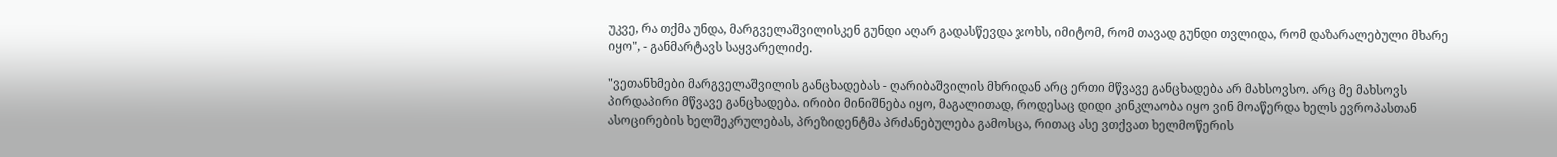უკვე, რა თქმა უნდა, მარგველაშვილისკენ გუნდი აღარ გადასწევდა ჯოხს, იმიტომ, რომ თავად გუნდი თვლიდა, რომ დაზარალებული მხარე იყო", - განმარტავს საყვარელიძე.

"ვეთანხმები მარგველაშვილის განცხადებას - ღარიბაშვილის მხრიდან არც ერთი მწვავე განცხადება არ მახსოვსო. არც მე მახსოვს პირდაპირი მწვავე განცხადება. ირიბი მინიშნება იყო, მაგალითად, როდესაც დიდი კინკლაობა იყო ვინ მოაწერდა ხელს ევროპასთან ასოცირების ხელშეკრულებას, პრეზიდენტმა პრძანებულება გამოსცა, რითაც ასე ვთქვათ ხელმოწერის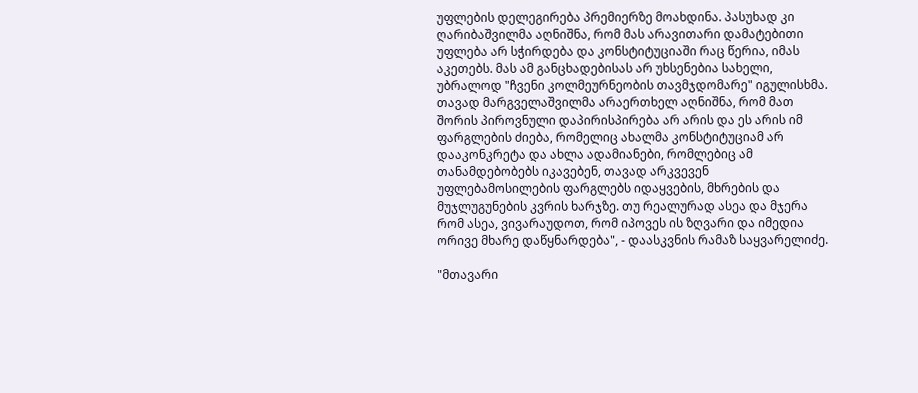უფლების დელეგირება პრემიერზე მოახდინა. პასუხად კი ღარიბაშვილმა აღნიშნა, რომ მას არავითარი დამატებითი უფლება არ სჭირდება და კონსტიტუციაში რაც წერია, იმას აკეთებს. მას ამ განცხადებისას არ უხსენებია სახელი, უბრალოდ "ჩვენი კოლმეურნეობის თავმჯდომარე" იგულისხმა. თავად მარგველაშვილმა არაერთხელ აღნიშნა, რომ მათ შორის პიროვნული დაპირისპირება არ არის და ეს არის იმ ფარგლების ძიება, რომელიც ახალმა კონსტიტუციამ არ დააკონკრეტა და ახლა ადამიანები, რომლებიც ამ თანამდებობებს იკავებენ, თავად არკვევენ უფლებამოსილების ფარგლებს იდაყვების, მხრების და მუჯლუგუნების კვრის ხარჯზე. თუ რეალურად ასეა და მჯერა რომ ასეა, ვივარაუდოთ, რომ იპოვეს ის ზღვარი და იმედია ორივე მხარე დაწყნარდება", - დაასკვნის რამაზ საყვარელიძე.

"მთავარი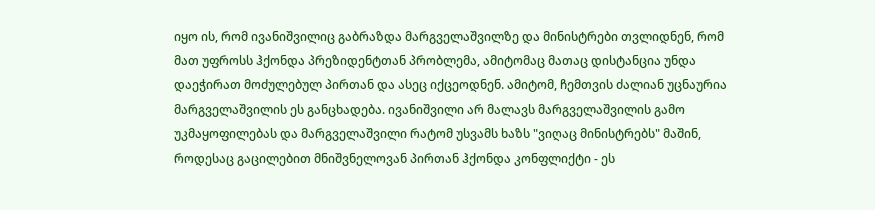იყო ის, რომ ივანიშვილიც გაბრაზდა მარგველაშვილზე და მინისტრები თვლიდნენ, რომ მათ უფროსს ჰქონდა პრეზიდენტთან პრობლემა, ამიტომაც მათაც დისტანცია უნდა დაეჭირათ მოძულებულ პირთან და ასეც იქცეოდნენ. ამიტომ, ჩემთვის ძალიან უცნაურია მარგველაშვილის ეს განცხადება. ივანიშვილი არ მალავს მარგველაშვილის გამო უკმაყოფილებას და მარგველაშვილი რატომ უსვამს ხაზს "ვიღაც მინისტრებს" მაშინ, როდესაც გაცილებით მნიშვნელოვან პირთან ჰქონდა კონფლიქტი - ეს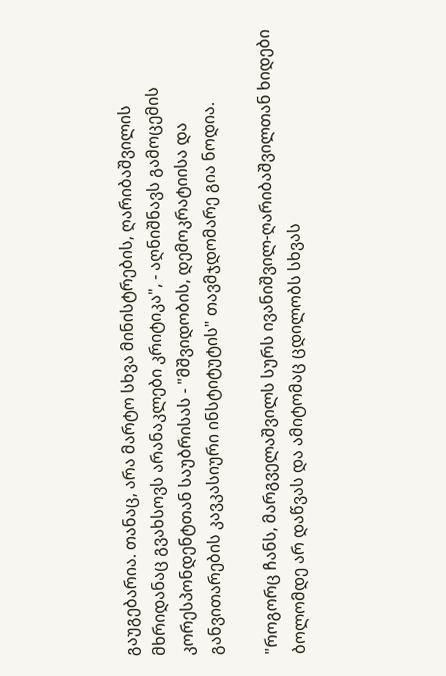გაუგებარია. თანაც, არა მარტო სხვა მინისტრების, ღარიბაშვილის მხრიდანაც გვახსოვს არანაკლები კრიტიკა", - აღნიშნავს გამოცემის კორესპონდენტთან საუბრისას - "მშვიდობის, დემოკრატიისა და განვითარების კავკასიური ინსტიტუტის" თავმჯდომარე გია ნოდია.

"როგორც ჩანს, მარგველაშვილს სურს ივანიშვილ-ღარიბაშვილთან ხიდები ბოლომდე არ დაწვას და ამიტომაც ცდილობს სხვას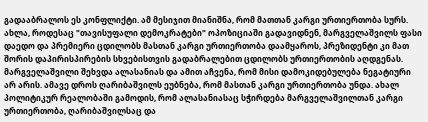გადააბრალოს ეს კონფლიქტი. ამ მესიჯით მიანიშნა, რომ მათთან კარგი ურთიერთობა სურს. ახლა, როდესაც "თავისუფალი დემოკრატები" ოპოზიციაში გადავიდნენ, მარგველაშვილს ფასი დაედო და პრემიერი ცდილობს მასთან კარგი ურთიერთობა დაამყაროს, პრეზიდენტი კი მათ შორის დაპირისპირების სხვებისთვის გადაბრალებით ცდილობს ურთიერთობის აღდგენას. მარგველაშვილი შეხვდა ალასანიას და ამით აჩვენა, რომ მისი დამოკიდებულება ნეგატიური არ არის. ამავე დროს ღარიბაშვილს ეუბნება, რომ მასთან კარგი ურთიერთობა უნდა. ახალ პოლიტიკურ რეალობაში გამოდის, რომ ალასანიასაც სჭირდება მარგველაშვილთან კარგი ურთიერთობა, ღარიბაშვილსაც და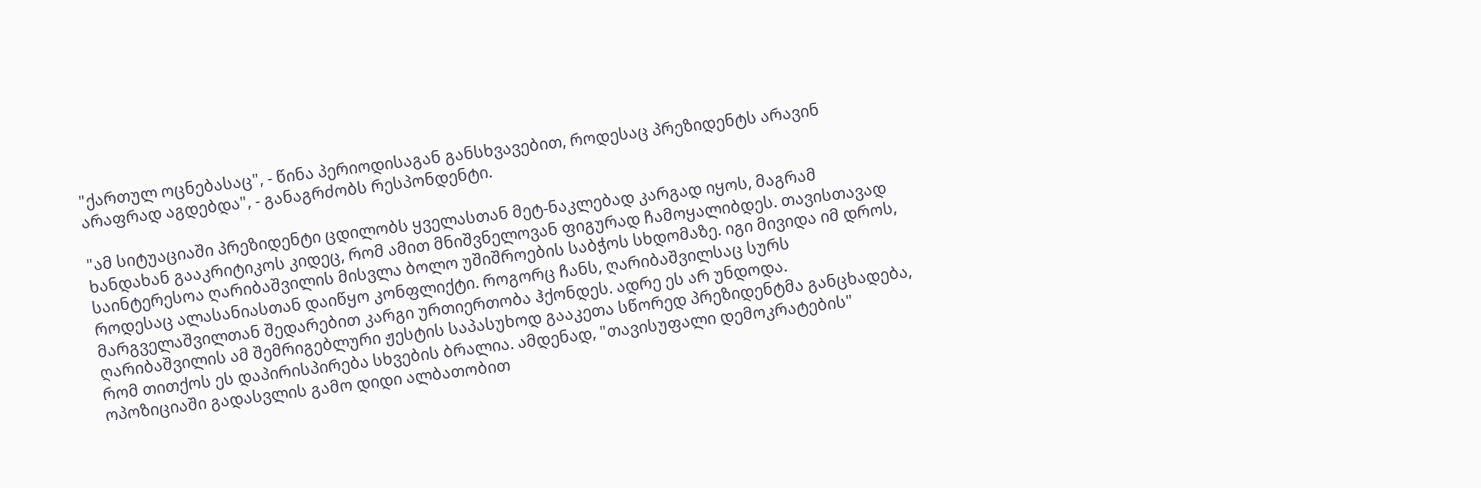"ქართულ ოცნებასაც", - წინა პერიოდისაგან განსხვავებით, როდესაც პრეზიდენტს არავინ არაფრად აგდებდა", - განაგრძობს რესპონდენტი.

"ამ სიტუაციაში პრეზიდენტი ცდილობს ყველასთან მეტ-ნაკლებად კარგად იყოს, მაგრამ ხანდახან გააკრიტიკოს კიდეც, რომ ამით მნიშვნელოვან ფიგურად ჩამოყალიბდეს. თავისთავად საინტერესოა ღარიბაშვილის მისვლა ბოლო უშიშროების საბჭოს სხდომაზე. იგი მივიდა იმ დროს, როდესაც ალასანიასთან დაიწყო კონფლიქტი. როგორც ჩანს, ღარიბაშვილსაც სურს მარგველაშვილთან შედარებით კარგი ურთიერთობა ჰქონდეს. ადრე ეს არ უნდოდა. ღარიბაშვილის ამ შემრიგებლური ჟესტის საპასუხოდ გააკეთა სწორედ პრეზიდენტმა განცხადება, რომ თითქოს ეს დაპირისპირება სხვების ბრალია. ამდენად, "თავისუფალი დემოკრატების" ოპოზიციაში გადასვლის გამო დიდი ალბათობით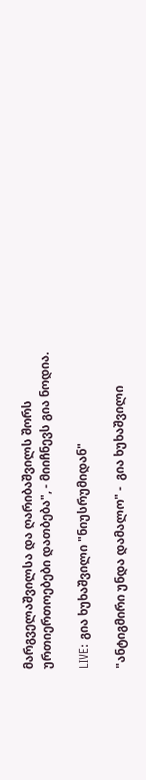მარგველაშვილსა და ღარიბაშვილს შორს ურთიერთოებები დათბება", - მიიჩნევს გია ნოდია.

LIVE: გია ხუხაშვილი "ნიუსრუმიდან"

"ანტიგმირი უნდა დამალო" -  გია ხუხაშვილი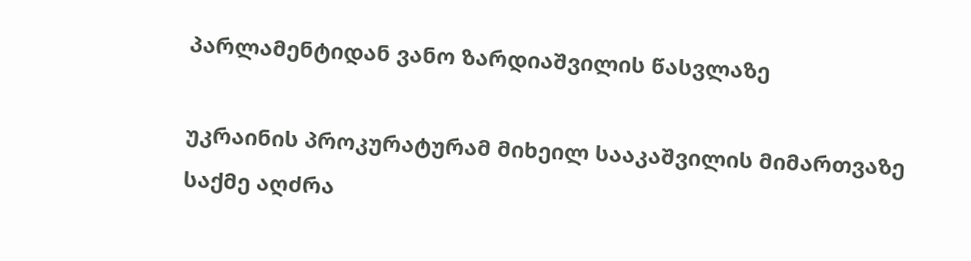პარლამენტიდან ვანო ზარდიაშვილის წასვლაზე

უკრაინის პროკურატურამ მიხეილ სააკაშვილის მიმართვაზე საქმე აღძრა